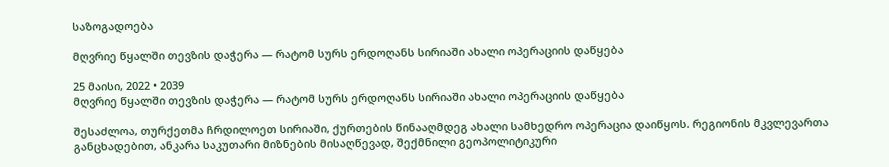საზოგადოება

მღვრიე წყალში თევზის დაჭერა — რატომ სურს ერდოღანს სირიაში ახალი ოპერაციის დაწყება

25 მაისი, 2022 • 2039
მღვრიე წყალში თევზის დაჭერა — რატომ სურს ერდოღანს სირიაში ახალი ოპერაციის დაწყება

შესაძლოა, თურქეთმა ჩრდილოეთ სირიაში, ქურთების წინააღმდეგ ახალი სამხედრო ოპერაცია დაიწყოს. რეგიონის მკვლევართა განცხადებით, ანკარა საკუთარი მიზნების მისაღწევად, შექმნილი გეოპოლიტიკური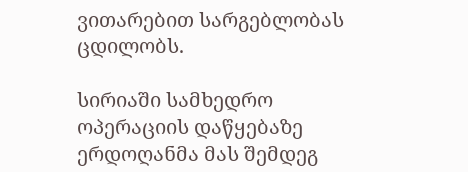ვითარებით სარგებლობას ცდილობს.

სირიაში სამხედრო ოპერაციის დაწყებაზე ერდოღანმა მას შემდეგ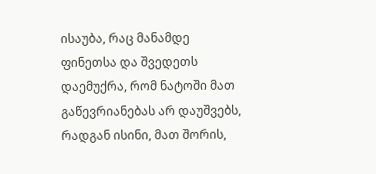ისაუბა, რაც მანამდე ფინეთსა და შვედეთს დაემუქრა, რომ ნატოში მათ გაწევრიანებას არ დაუშვებს, რადგან ისინი, მათ შორის,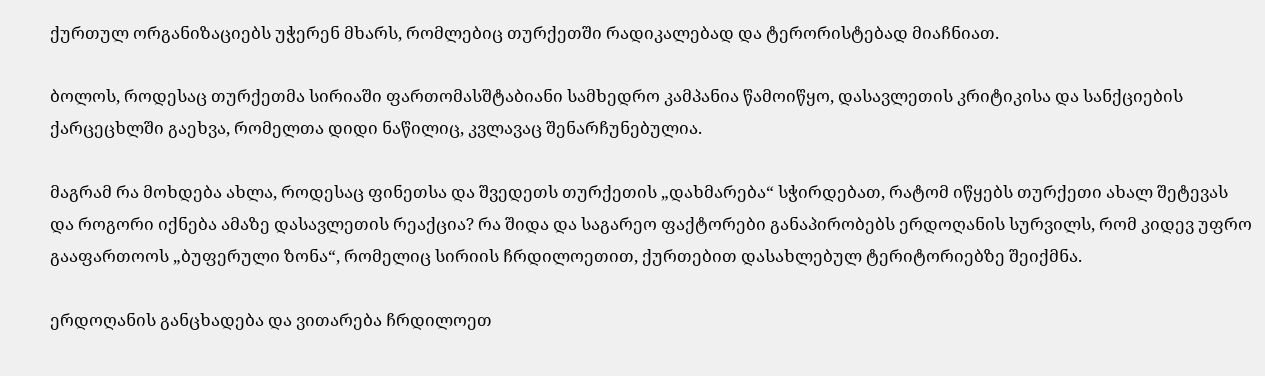ქურთულ ორგანიზაციებს უჭერენ მხარს, რომლებიც თურქეთში რადიკალებად და ტერორისტებად მიაჩნიათ.

ბოლოს, როდესაც თურქეთმა სირიაში ფართომასშტაბიანი სამხედრო კამპანია წამოიწყო, დასავლეთის კრიტიკისა და სანქციების ქარცეცხლში გაეხვა, რომელთა დიდი ნაწილიც, კვლავაც შენარჩუნებულია.

მაგრამ რა მოხდება ახლა, როდესაც ფინეთსა და შვედეთს თურქეთის „დახმარება“ სჭირდებათ, რატომ იწყებს თურქეთი ახალ შეტევას და როგორი იქნება ამაზე დასავლეთის რეაქცია? რა შიდა და საგარეო ფაქტორები განაპირობებს ერდოღანის სურვილს, რომ კიდევ უფრო გააფართოოს „ბუფერული ზონა“, რომელიც სირიის ჩრდილოეთით, ქურთებით დასახლებულ ტერიტორიებზე შეიქმნა.

ერდოღანის განცხადება და ვითარება ჩრდილოეთ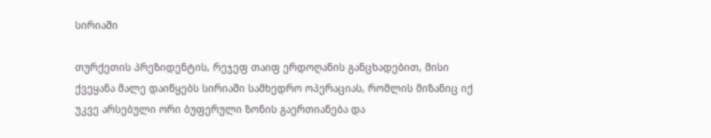სირიაში

თურქეთის პრეზიდენტის, რეჯეფ თაიფ ერდოღანის განცხადებით, მისი ქვეყანა მალე დაიწყებს სირიაში სამხედრო ოპერაციას, რომლის მიზანიც იქ უკვე არსებული ორი ბუფერული ზონის გაერთიანება და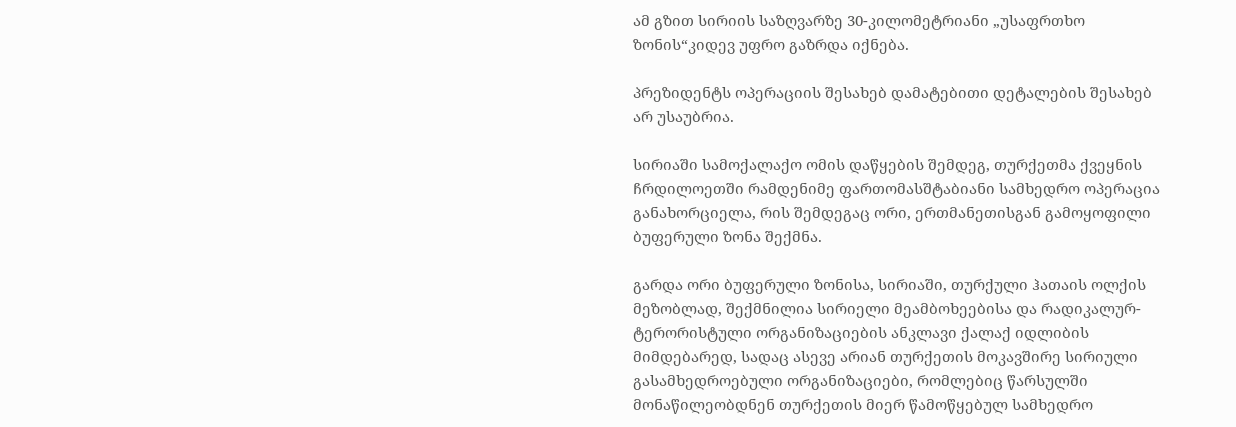ამ გზით სირიის საზღვარზე 30-კილომეტრიანი „უსაფრთხო ზონის“კიდევ უფრო გაზრდა იქნება.

პრეზიდენტს ოპერაციის შესახებ დამატებითი დეტალების შესახებ არ უსაუბრია.

სირიაში სამოქალაქო ომის დაწყების შემდეგ, თურქეთმა ქვეყნის ჩრდილოეთში რამდენიმე ფართომასშტაბიანი სამხედრო ოპერაცია განახორციელა, რის შემდეგაც ორი, ერთმანეთისგან გამოყოფილი ბუფერული ზონა შექმნა.

გარდა ორი ბუფერული ზონისა, სირიაში, თურქული ჰათაის ოლქის მეზობლად, შექმნილია სირიელი მეამბოხეებისა და რადიკალურ-ტერორისტული ორგანიზაციების ანკლავი ქალაქ იდლიბის მიმდებარედ, სადაც ასევე არიან თურქეთის მოკავშირე სირიული გასამხედროებული ორგანიზაციები, რომლებიც წარსულში მონაწილეობდნენ თურქეთის მიერ წამოწყებულ სამხედრო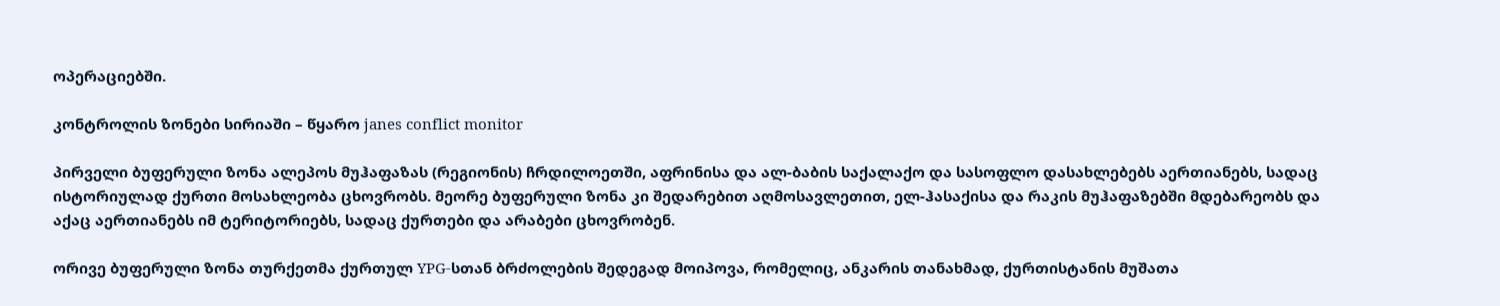ოპერაციებში.

კონტროლის ზონები სირიაში – წყარო janes conflict monitor

პირველი ბუფერული ზონა ალეპოს მუჰაფაზას (რეგიონის) ჩრდილოეთში, აფრინისა და ალ-ბაბის საქალაქო და სასოფლო დასახლებებს აერთიანებს, სადაც ისტორიულად ქურთი მოსახლეობა ცხოვრობს. მეორე ბუფერული ზონა კი შედარებით აღმოსავლეთით, ელ-ჰასაქისა და რაკის მუჰაფაზებში მდებარეობს და აქაც აერთიანებს იმ ტერიტორიებს, სადაც ქურთები და არაბები ცხოვრობენ.

ორივე ბუფერული ზონა თურქეთმა ქურთულ YPG-სთან ბრძოლების შედეგად მოიპოვა, რომელიც, ანკარის თანახმად, ქურთისტანის მუშათა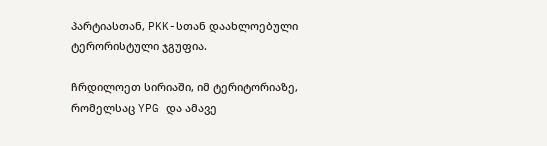პარტიასთან, PKK-სთან დაახლოებული ტერორისტული ჯგუფია.

ჩრდილოეთ სირიაში, იმ ტერიტორიაზე, რომელსაც YPG და ამავე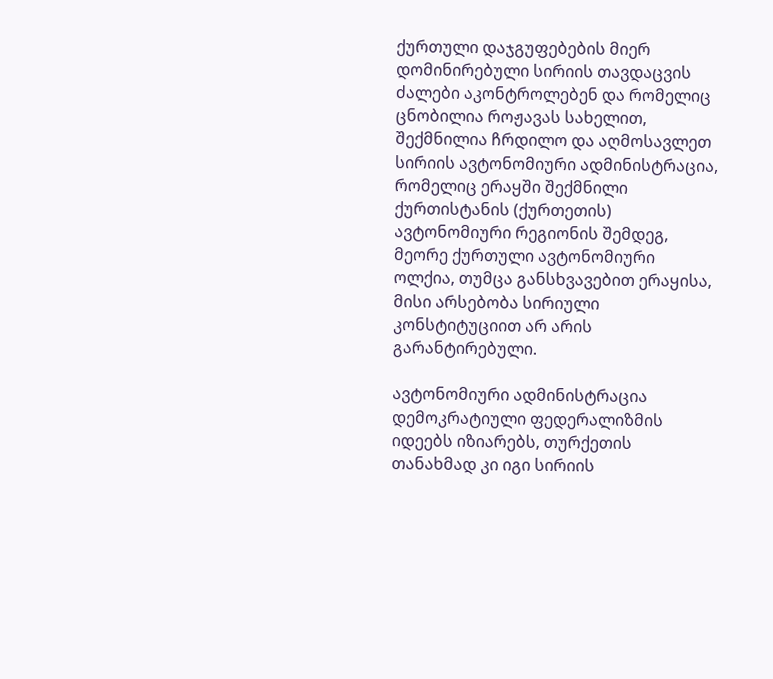ქურთული დაჯგუფებების მიერ დომინირებული სირიის თავდაცვის ძალები აკონტროლებენ და რომელიც ცნობილია როჟავას სახელით, შექმნილია ჩრდილო და აღმოსავლეთ სირიის ავტონომიური ადმინისტრაცია, რომელიც ერაყში შექმნილი ქურთისტანის (ქურთეთის) ავტონომიური რეგიონის შემდეგ, მეორე ქურთული ავტონომიური ოლქია, თუმცა განსხვავებით ერაყისა, მისი არსებობა სირიული კონსტიტუციით არ არის გარანტირებული.

ავტონომიური ადმინისტრაცია დემოკრატიული ფედერალიზმის იდეებს იზიარებს, თურქეთის თანახმად კი იგი სირიის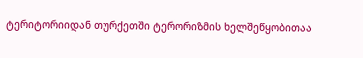ტერიტორიიდან თურქეთში ტერორიზმის ხელშეწყობითაა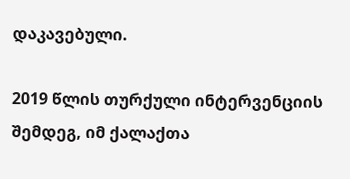დაკავებული.

2019 წლის თურქული ინტერვენციის შემდეგ, იმ ქალაქთა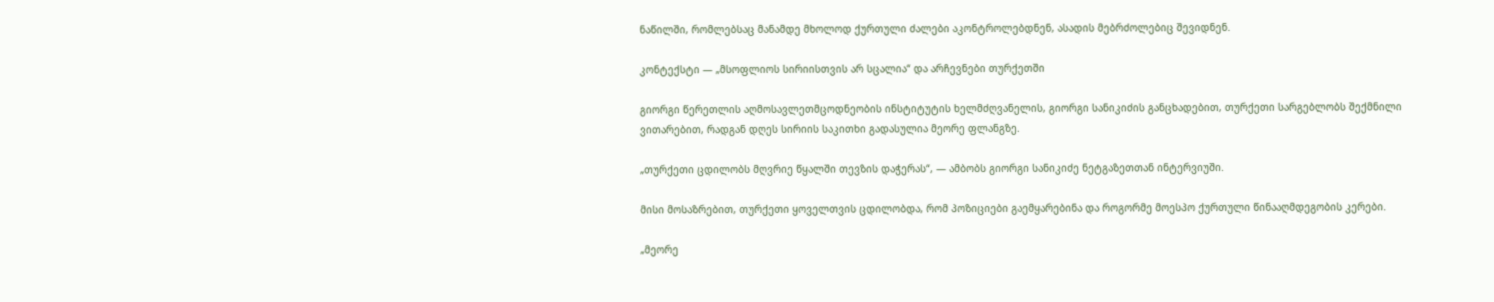ნაწილში, რომლებსაც მანამდე მხოლოდ ქურთული ძალები აკონტროლებდნენ, ასადის მებრძოლებიც შევიდნენ.

კონტექსტი — „მსოფლიოს სირიისთვის არ სცალია“ და არჩევნები თურქეთში

გიორგი წერეთლის აღმოსავლეთმცოდნეობის ინსტიტუტის ხელმძღვანელის, გიორგი სანიკიძის განცხადებით, თურქეთი სარგებლობს შექმნილი ვითარებით, რადგან დღეს სირიის საკითხი გადასულია მეორე ფლანგზე.

„თურქეთი ცდილობს მღვრიე წყალში თევზის დაჭერას“, — ამბობს გიორგი სანიკიძე ნეტგაზეთთან ინტერვიუში.

მისი მოსაზრებით, თურქეთი ყოველთვის ცდილობდა, რომ პოზიციები გაემყარებინა და როგორმე მოესპო ქურთული წინააღმდეგობის კერები.

„მეორე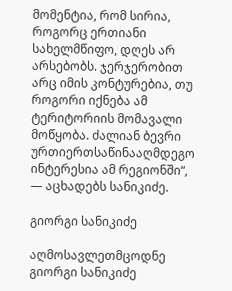მომენტია, რომ სირია, როგორც ერთიანი სახელმწიფო, დღეს არ არსებობს. ჯერჯერობით არც იმის კონტურებია, თუ როგორი იქნება ამ ტერიტორიის მომავალი მოწყობა. ძალიან ბევრი ურთიერთსაწინააღმდეგო ინტერესია ამ რეგიონში“, — აცხადებს სანიკიძე.

გიორგი სანიკიძე

აღმოსავლეთმცოდნე გიორგი სანიკიძე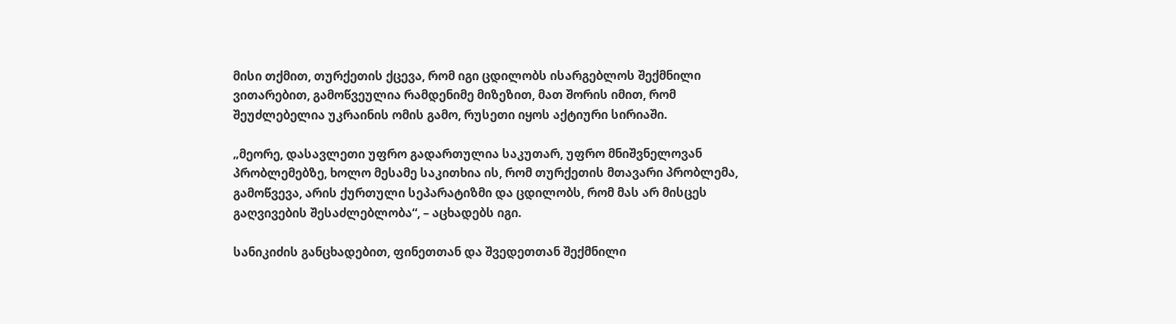მისი თქმით, თურქეთის ქცევა, რომ იგი ცდილობს ისარგებლოს შექმნილი ვითარებით, გამოწვეულია რამდენიმე მიზეზით, მათ შორის იმით, რომ შეუძლებელია უკრაინის ომის გამო, რუსეთი იყოს აქტიური სირიაში.

„მეორე, დასავლეთი უფრო გადართულია საკუთარ, უფრო მნიშვნელოვან პრობლემებზე, ხოლო მესამე საკითხია ის, რომ თურქეთის მთავარი პრობლემა, გამოწვევა, არის ქურთული სეპარატიზმი და ცდილობს, რომ მას არ მისცეს გაღვივების შესაძლებლობა“, – აცხადებს იგი.

სანიკიძის განცხადებით, ფინეთთან და შვედეთთან შექმნილი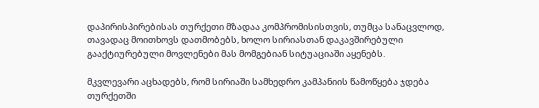დაპირისპირებისას თურქეთი მზადაა კომპრომისისთვის, თუმცა სანაცვლოდ, თავადაც მოითხოვს დათმობებს, ხოლო სირიასთან დაკავშირებული გააქტიურებული მოვლენები მას მომგებიან სიტუაციაში აყენებს.

მკვლევარი აცხადებს, რომ სირიაში სამხედრო კამპანიის წამოწყება ჯდება თურქეთში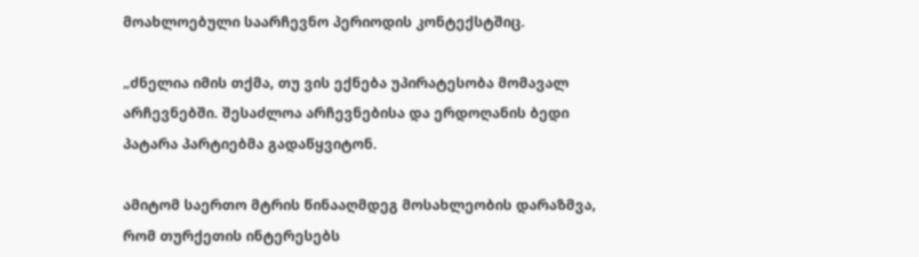მოახლოებული საარჩევნო პერიოდის კონტექსტშიც.

„ძნელია იმის თქმა, თუ ვის ექნება უპირატესობა მომავალ არჩევნებში. შესაძლოა არჩევნებისა და ერდოღანის ბედი პატარა პარტიებმა გადაწყვიტონ.

ამიტომ საერთო მტრის წინააღმდეგ მოსახლეობის დარაზმვა, რომ თურქეთის ინტერესებს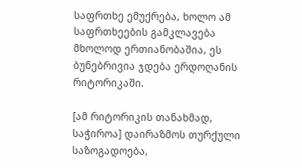საფრთხე ემუქრება, ხოლო ამ საფრთხეების გამკლავება მხოლოდ ერთიანობაშია, ეს ბუნებრივია ჯდება ერდოღანის რიტორიკაში.

[ამ რიტორიკის თანახმად, საჭიროა] დაირაზმოს თურქული საზოგადოება,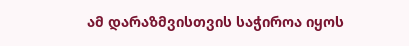ამ დარაზმვისთვის საჭიროა იყოს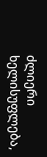ძლიერი ხელისუფლება,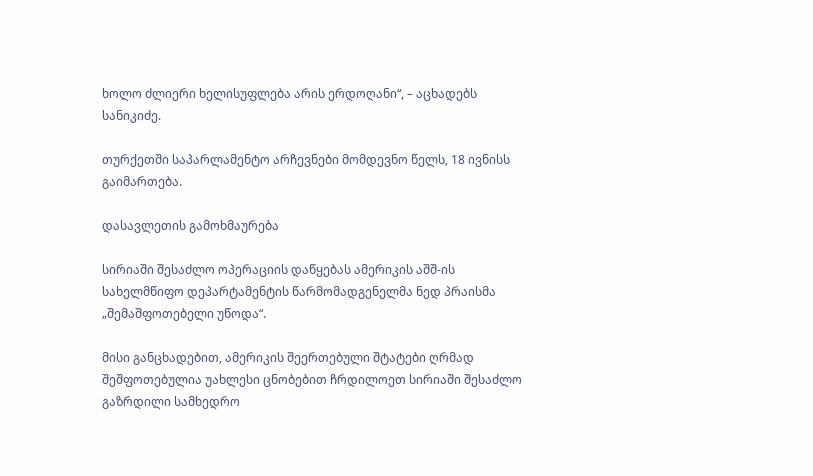ხოლო ძლიერი ხელისუფლება არის ერდოღანი“, – აცხადებს სანიკიძე.

თურქეთში საპარლამენტო არჩევნები მომდევნო წელს, 18 ივნისს გაიმართება.

დასავლეთის გამოხმაურება

სირიაში შესაძლო ოპერაციის დაწყებას ამერიკის აშშ-ის სახელმწიფო დეპარტამენტის წარმომადგენელმა ნედ პრაისმა „შემაშფოთებელი უწოდა“.

მისი განცხადებით, ამერიკის შეერთებული შტატები ღრმად შეშფოთებულია უახლესი ცნობებით ჩრდილოეთ სირიაში შესაძლო გაზრდილი სამხედრო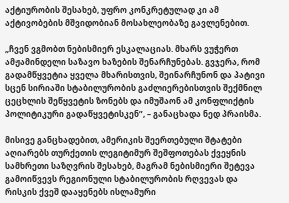აქტიურობის შესახებ, უფრო კონკრეტულად კი ამ აქტივობების მშვიდობიან მოსახლეობაზე გავლენებით.

„ჩვენ ვგმობთ ნებისმიერ ესკალაციას. მხარს ვუჭერთ ამჟამინდელი საზავო ხაზების შენარჩუნებას. გვჯერა, რომ გადამწყვეტია ყველა მხარისთვის, შეინარჩუნონ და პატივი სცენ სირიაში სტაბილურობის გაძლიერებისთვის შექმნილ ცეცხლის შეწყვეტის ზონებს და იმუშაონ ამ კონფლიქტის პოლიტიკური გადაწყვეტისკენ”, – განაცხადა ნედ პრაისმა.

მისივე განცხადებით, ამერიკის შეერთებული შტატები აღიარებს თურქეთის ლეგიტიმურ შეშფოთებას ქვეყნის სამხრეთი საზღვრის შესახებ, მაგრამ ნებისმიერი შეტევა გამოიწვევს რეგიონული სტაბილურობის რღვევას და რისკის ქვეშ დააყენებს ისლამური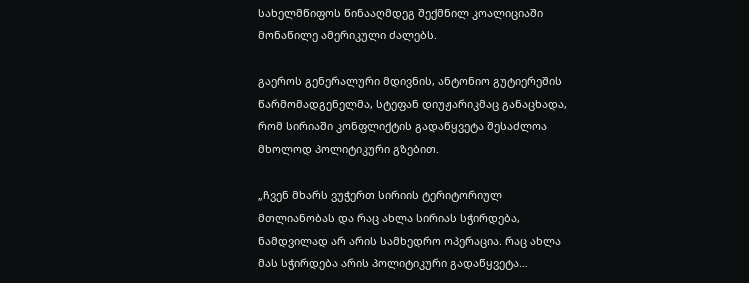სახელმწიფოს წინააღმდეგ შექმნილ კოალიციაში მონაწილე ამერიკული ძალებს.

გაეროს გენერალური მდივნის, ანტონიო გუტიერეშის წარმომადგენელმა, სტეფან დიუჟარიკმაც განაცხადა, რომ სირიაში კონფლიქტის გადაწყვეტა შესაძლოა მხოლოდ პოლიტიკური გზებით.

„ჩვენ მხარს ვუჭერთ სირიის ტერიტორიულ მთლიანობას და რაც ახლა სირიას სჭირდება, ნამდვილად არ არის სამხედრო ოპერაცია. რაც ახლა მას სჭირდება არის პოლიტიკური გადაწყვეტა…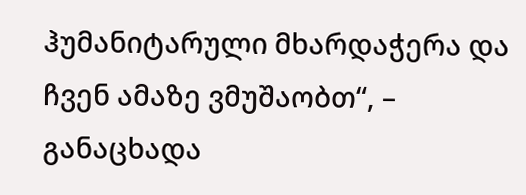ჰუმანიტარული მხარდაჭერა და ჩვენ ამაზე ვმუშაობთ“, – განაცხადა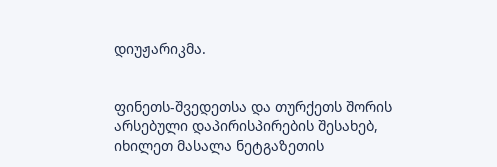დიუჟარიკმა.


ფინეთს-შვედეთსა და თურქეთს შორის არსებული დაპირისპირების შესახებ, იხილეთ მასალა ნეტგაზეთის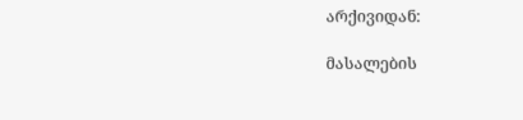არქივიდან:

მასალების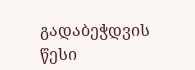გადაბეჭდვის წესი